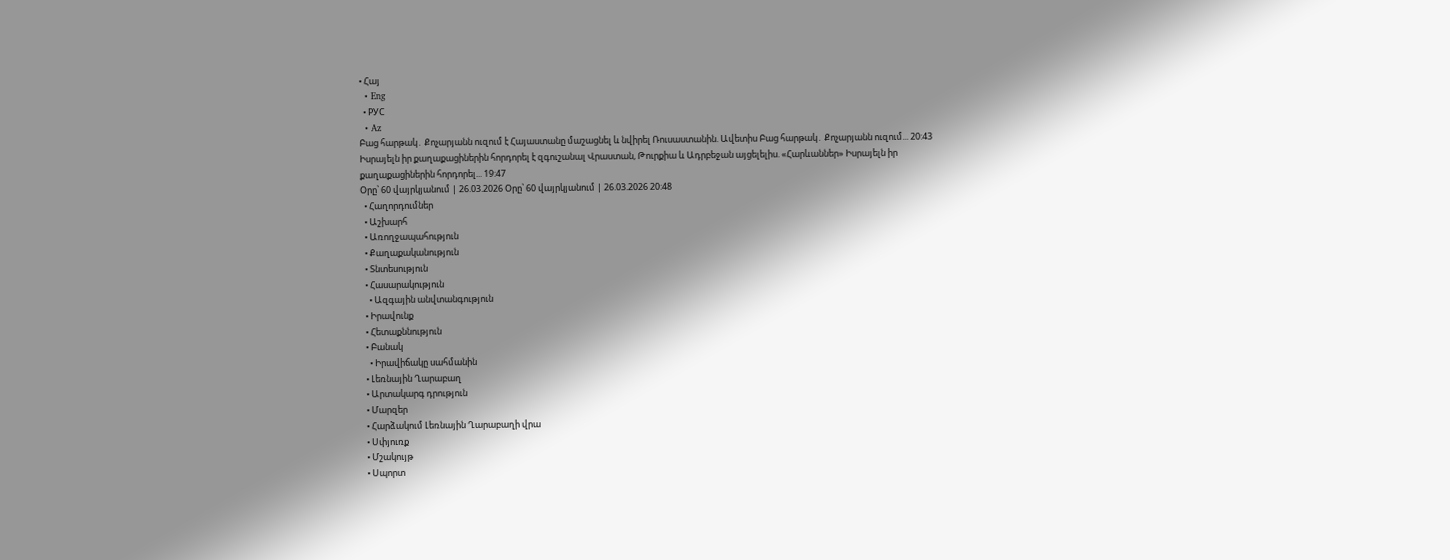• Հայ
  • Eng
  • РУС
  • Az
Բաց հարթակ․ Քոչարյանն ուզում է Հայաստանը մաշացնել և նվիրել Ռուսաստանին. Ավետիս Բաց հարթակ․ Քոչարյանն ուզում... 20:43
Իսրայելն իր քաղաքացիներին հորդորել է զգուշանալ Վրաստան, Թուրքիա և Ադրբեջան այցելելիս. «Հարևաններ» Իսրայելն իր քաղաքացիներին հորդորել... 19:47
Օրը՝ 60 վայրկյանում | 26.03.2026 Օրը՝ 60 վայրկյանում | 26.03.2026 20:48
  • Հաղորդումներ
  • Աշխարհ
  • Առողջապահություն
  • Քաղաքականություն
  • Տնտեսություն
  • Հասարակություն
    • Ազգային անվտանգություն
  • Իրավունք
  • Հետաքննություն
  • Բանակ
    • Իրավիճակը սահմանին
  • Լեռնային Ղարաբաղ
  • Արտակարգ դրություն
  • Մարզեր
  • Հարձակում Լեռնային Ղարաբաղի վրա
  • Սփյուռք
  • Մշակույթ
  • Սպորտ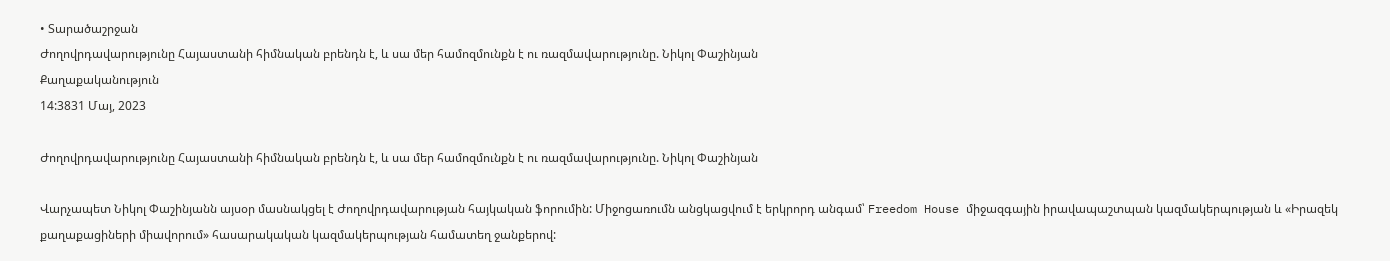• Տարածաշրջան
Ժողովրդավարությունը Հայաստանի հիմնական բրենդն է, և սա մեր համոզմունքն է ու ռազմավարությունը. Նիկոլ Փաշինյան
Քաղաքականություն
14:3831 Մայ, 2023

Ժողովրդավարությունը Հայաստանի հիմնական բրենդն է, և սա մեր համոզմունքն է ու ռազմավարությունը. Նիկոլ Փաշինյան

Վարչապետ Նիկոլ Փաշինյանն այսօր մասնակցել է Ժողովրդավարության հայկական ֆորումին: Միջոցառումն անցկացվում է երկրորդ անգամ՝ Freedom House միջազգային իրավապաշտպան կազմակերպության և «Իրազեկ քաղաքացիների միավորում» հասարակական կազմակերպության համատեղ ջանքերով: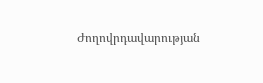Ժողովրդավարության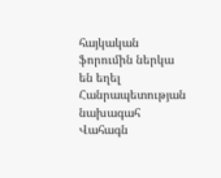հայկական ֆորումին ներկա են եղել Հանրապետության նախագահ Վահագն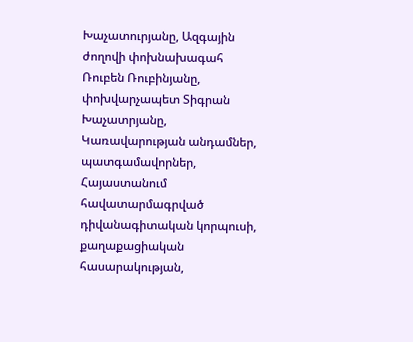Խաչատուրյանը, Ազգային ժողովի փոխնախագահ Ռուբեն Ռուբինյանը, փոխվարչապետ Տիգրան Խաչատրյանը, Կառավարության անդամներ, պատգամավորներ, Հայաստանում հավատարմագրված դիվանագիտական կորպուսի, քաղաքացիական հասարակության,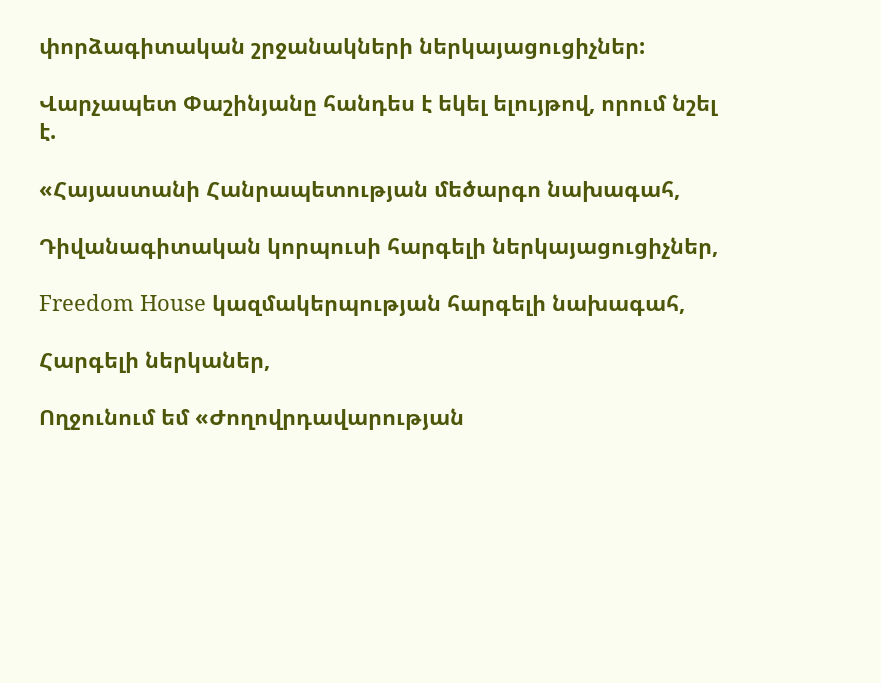փորձագիտական շրջանակների ներկայացուցիչներ:

Վարչապետ Փաշինյանը հանդես է եկել ելույթով, որում նշել է.

«Հայաստանի Հանրապետության մեծարգո նախագահ,

Դիվանագիտական կորպուսի հարգելի ներկայացուցիչներ,

Freedom House կազմակերպության հարգելի նախագահ,

Հարգելի ներկաներ,

Ողջունում եմ «Ժողովրդավարության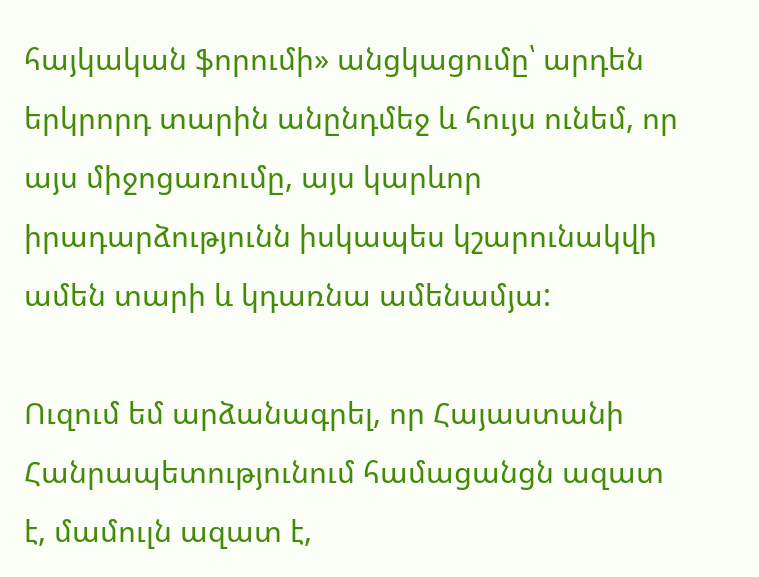հայկական ֆորումի» անցկացումը՝ արդեն երկրորդ տարին անընդմեջ և հույս ունեմ, որ այս միջոցառումը, այս կարևոր իրադարձությունն իսկապես կշարունակվի ամեն տարի և կդառնա ամենամյա:

Ուզում եմ արձանագրել, որ Հայաստանի Հանրապետությունում համացանցն ազատ է, մամուլն ազատ է,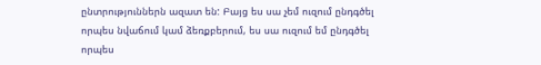ընտրություններն ազատ են: Բայց ես սա չեմ ուզում ընդգծել որպես նվաճում կամ ձեռքբերում, ես սա ուզում եմ ընդգծել որպես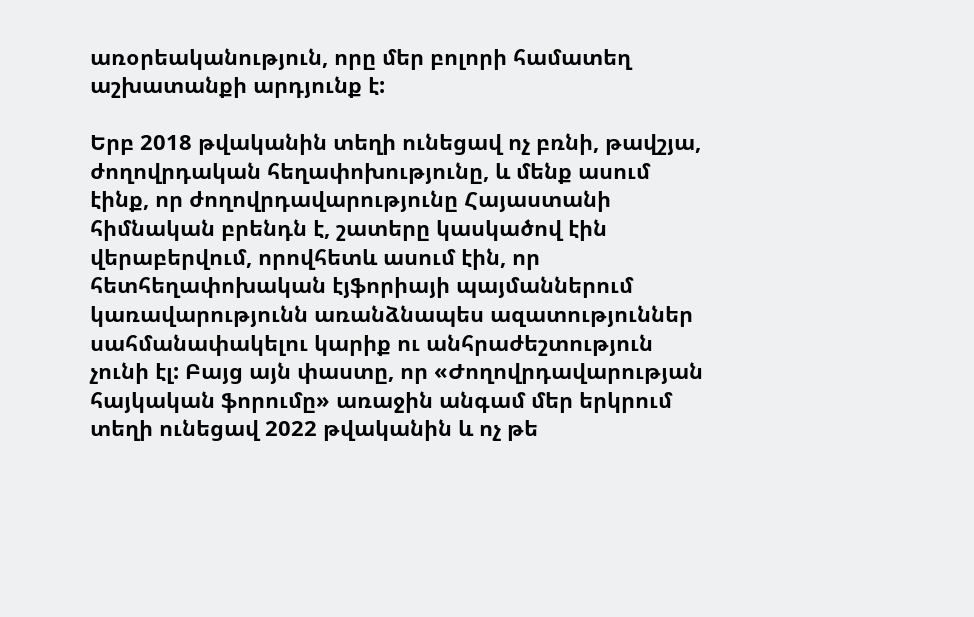առօրեականություն, որը մեր բոլորի համատեղ աշխատանքի արդյունք է:

Երբ 2018 թվականին տեղի ունեցավ ոչ բռնի, թավշյա, ժողովրդական հեղափոխությունը, և մենք ասում էինք, որ ժողովրդավարությունը Հայաստանի հիմնական բրենդն է, շատերը կասկածով էին վերաբերվում, որովհետև ասում էին, որ հետհեղափոխական էյֆորիայի պայմաններում կառավարությունն առանձնապես ազատություններ սահմանափակելու կարիք ու անհրաժեշտություն չունի էլ: Բայց այն փաստը, որ «Ժողովրդավարության հայկական ֆորումը» առաջին անգամ մեր երկրում տեղի ունեցավ 2022 թվականին և ոչ թե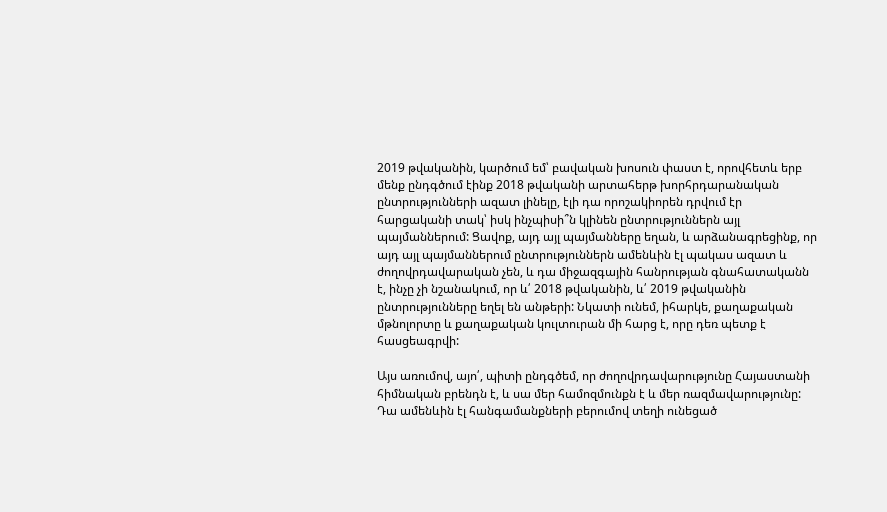2019 թվականին, կարծում եմ՝ բավական խոսուն փաստ է, որովհետև երբ մենք ընդգծում էինք 2018 թվականի արտահերթ խորհրդարանական ընտրությունների ազատ լինելը, էլի դա որոշակիորեն դրվում էր հարցականի տակ՝ իսկ ինչպիսի՞ն կլինեն ընտրություններն այլ պայմաններում: Ցավոք, այդ այլ պայմանները եղան, և արձանագրեցինք, որ այդ այլ պայմաններում ընտրություններն ամենևին էլ պակաս ազատ և ժողովրդավարական չեն, և դա միջազգային հանրության գնահատականն է, ինչը չի նշանակում, որ և՛ 2018 թվականին, և՛ 2019 թվականին ընտրությունները եղել են անթերի: Նկատի ունեմ, իհարկե, քաղաքական մթնոլորտը և քաղաքական կուլտուրան մի հարց է, որը դեռ պետք է հասցեագրվի:

Այս առումով, այո՛, պիտի ընդգծեմ, որ ժողովրդավարությունը Հայաստանի հիմնական բրենդն է, և սա մեր համոզմունքն է և մեր ռազմավարությունը: Դա ամենևին էլ հանգամանքների բերումով տեղի ունեցած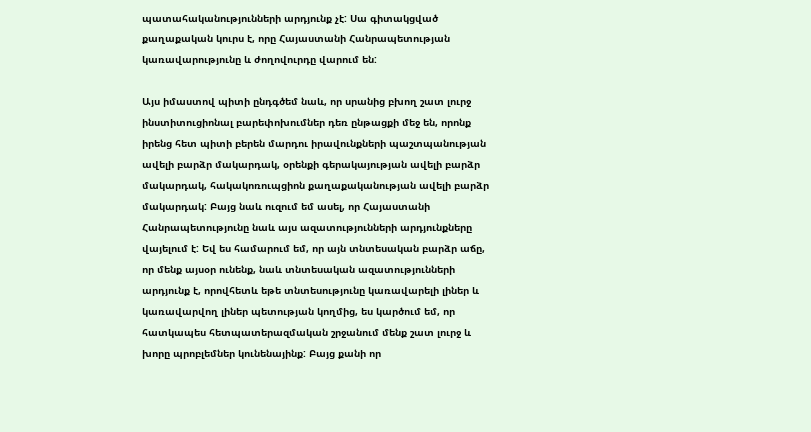պատահականությունների արդյունք չէ: Սա գիտակցված քաղաքական կուրս է, որը Հայաստանի Հանրապետության կառավարությունը և ժողովուրդը վարում են:

Այս իմաստով պիտի ընդգծեմ նաև, որ սրանից բխող շատ լուրջ ինստիտուցիոնալ բարեփոխումներ դեռ ընթացքի մեջ են, որոնք իրենց հետ պիտի բերեն մարդու իրավունքների պաշտպանության ավելի բարձր մակարդակ, օրենքի գերակայության ավելի բարձր մակարդակ, հակակոռուպցիոն քաղաքականության ավելի բարձր մակարդակ: Բայց նաև ուզում եմ ասել, որ Հայաստանի Հանրապետությունը նաև այս ազատությունների արդյունքները վայելում է: Եվ ես համարում եմ, որ այն տնտեսական բարձր աճը, որ մենք այսօր ունենք, նաև տնտեսական ազատությունների արդյունք է, որովհետև եթե տնտեսությունը կառավարելի լիներ և կառավարվող լիներ պետության կողմից, ես կարծում եմ, որ հատկապես հետպատերազմական շրջանում մենք շատ լուրջ և խորը պրոբլեմներ կունենայինք: Բայց քանի որ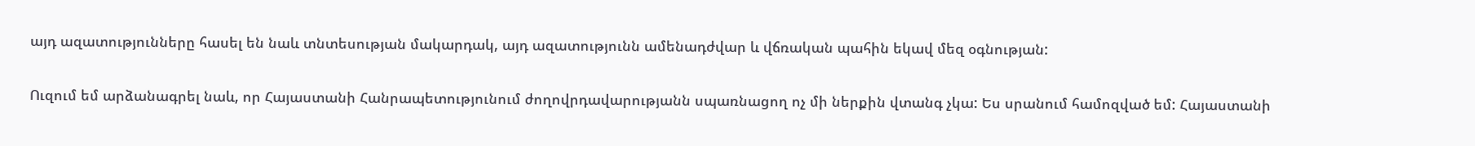այդ ազատությունները հասել են նաև տնտեսության մակարդակ, այդ ազատությունն ամենադժվար և վճռական պահին եկավ մեզ օգնության:

Ուզում եմ արձանագրել նաև, որ Հայաստանի Հանրապետությունում ժողովրդավարությանն սպառնացող ոչ մի ներքին վտանգ չկա: Ես սրանում համոզված եմ: Հայաստանի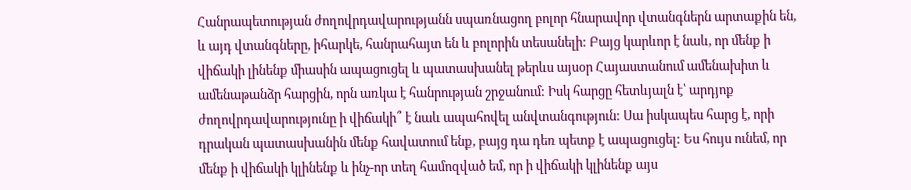Հանրապետության ժողովրդավարությանն սպառնացող բոլոր հնարավոր վտանգներն արտաքին են, և այդ վտանգները, իհարկե, հանրահայտ են և բոլորին տեսանելի: Բայց կարևոր է նաև, որ մենք ի վիճակի լինենք միասին ապացուցել և պատասխանել թերևս այսօր Հայաստանում ամենախիտ և ամենաթանձր հարցին, որն առկա է հանրության շրջանում: Իսկ հարցը հետևյալն է՝ արդյոք ժողովրդավարությունը ի վիճակի՞ է նաև ապահովել անվտանգություն: Սա իսկապես հարց է, որի դրական պատասխանին մենք հավատում ենք, բայց դա դեռ պետք է ապացուցել: Ես հույս ունեմ, որ մենք ի վիճակի կլինենք և ինչ-որ տեղ համոզված եմ, որ ի վիճակի կլինենք այս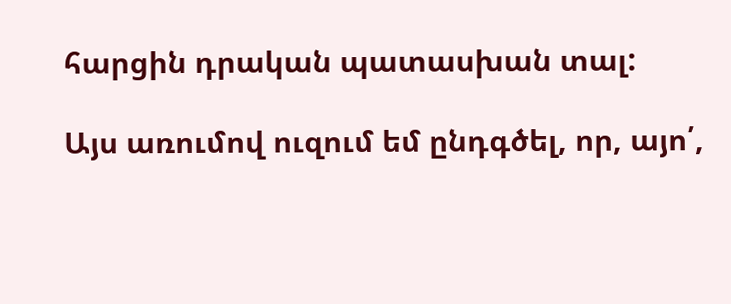հարցին դրական պատասխան տալ:

Այս առումով ուզում եմ ընդգծել, որ, այո՛,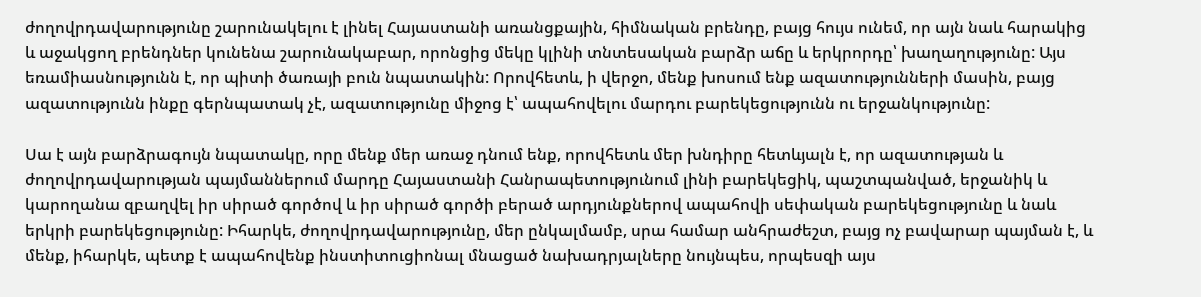ժողովրդավարությունը շարունակելու է լինել Հայաստանի առանցքային, հիմնական բրենդը, բայց հույս ունեմ, որ այն նաև հարակից և աջակցող բրենդներ կունենա շարունակաբար, որոնցից մեկը կլինի տնտեսական բարձր աճը և երկրորդը՝ խաղաղությունը: Այս եռամիասնությունն է, որ պիտի ծառայի բուն նպատակին: Որովհետև, ի վերջո, մենք խոսում ենք ազատությունների մասին, բայց ազատությունն ինքը գերնպատակ չէ, ազատությունը միջոց է՝ ապահովելու մարդու բարեկեցությունն ու երջանկությունը:

Սա է այն բարձրագույն նպատակը, որը մենք մեր առաջ դնում ենք, որովհետև մեր խնդիրը հետևյալն է, որ ազատության և ժողովրդավարության պայմաններում մարդը Հայաստանի Հանրապետությունում լինի բարեկեցիկ, պաշտպանված, երջանիկ և կարողանա զբաղվել իր սիրած գործով և իր սիրած գործի բերած արդյունքներով ապահովի սեփական բարեկեցությունը և նաև երկրի բարեկեցությունը: Իհարկե, ժողովրդավարությունը, մեր ընկալմամբ, սրա համար անհրաժեշտ, բայց ոչ բավարար պայման է, և մենք, իհարկե, պետք է ապահովենք ինստիտուցիոնալ մնացած նախադրյալները նույնպես, որպեսզի այս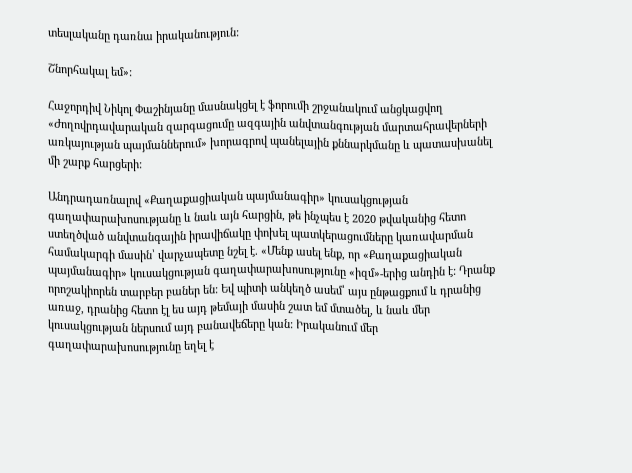տեսլականը դառնա իրականություն:

Շնորհակալ եմ»:

Հաջորդիվ Նիկոլ Փաշինյանը մասնակցել է ֆորումի շրջանակում անցկացվող «Ժողովրդավարական զարգացումը ազգային անվտանգության մարտահրավերների առկայության պայմաններում» խորագրով պանելային քննարկմանը և պատասխանել մի շարք հարցերի:

Անդրադառնալով «Քաղաքացիական պայմանագիր» կուսակցության գաղափարախոսությանը և նաև այն հարցին, թե ինչպես է 2020 թվականից հետո ստեղծված անվտանգային իրավիճակը փոխել պատկերացումները կառավարման համակարգի մասին՝ վարչապետը նշել է. «Մենք ասել ենք, որ «Քաղաքացիական պայմանագիր» կուսակցության գաղափարախոսությունը «իզմ»-երից անդին է: Դրանք որոշակիորեն տարբեր բաներ են: Եվ պիտի անկեղծ ասեմ՝ այս ընթացքում և դրանից առաջ, դրանից հետո էլ ես այդ թեմայի մասին շատ եմ մտածել, և նաև մեր կուսակցության ներսում այդ բանավեճերը կան: Իրականում մեր գաղափարախոսությունը եղել է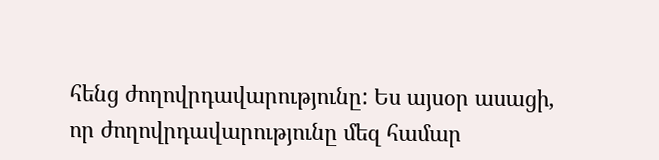հենց ժողովրդավարությունը: Ես այսօր ասացի, որ ժողովրդավարությունը մեզ համար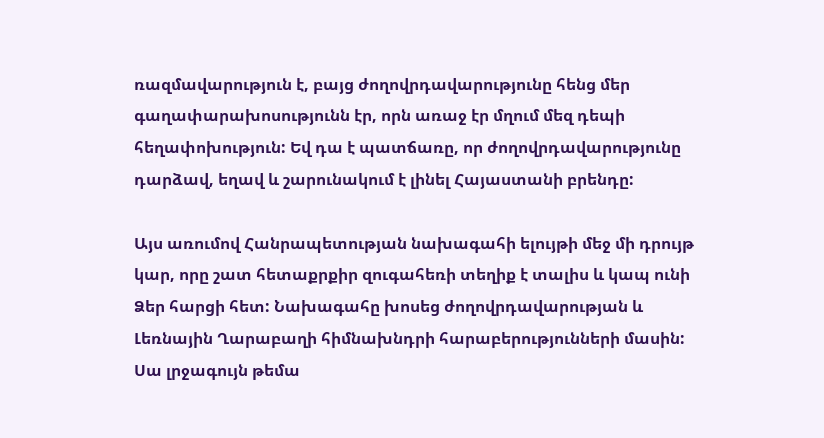ռազմավարություն է, բայց ժողովրդավարությունը հենց մեր գաղափարախոսությունն էր, որն առաջ էր մղում մեզ դեպի հեղափոխություն: Եվ դա է պատճառը, որ ժողովրդավարությունը դարձավ, եղավ և շարունակում է լինել Հայաստանի բրենդը:

Այս առումով Հանրապետության նախագահի ելույթի մեջ մի դրույթ կար, որը շատ հետաքրքիր զուգահեռի տեղիք է տալիս և կապ ունի Ձեր հարցի հետ: Նախագահը խոսեց ժողովրդավարության և Լեռնային Ղարաբաղի հիմնախնդրի հարաբերությունների մասին: Սա լրջագույն թեմա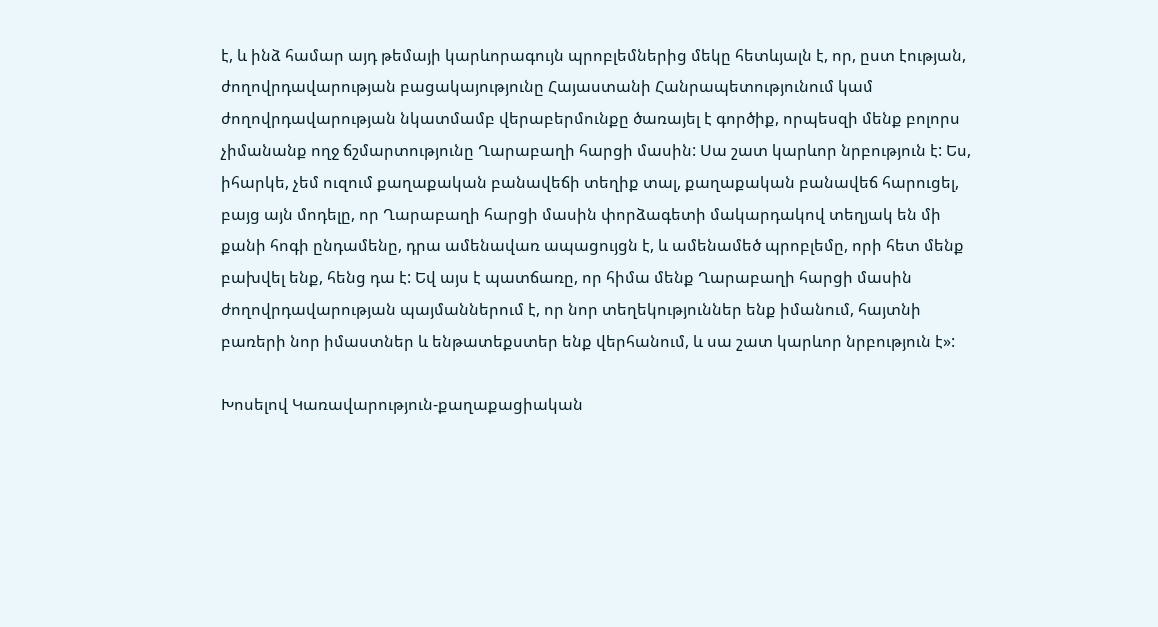է, և ինձ համար այդ թեմայի կարևորագույն պրոբլեմներից մեկը հետևյալն է, որ, ըստ էության, ժողովրդավարության բացակայությունը Հայաստանի Հանրապետությունում կամ ժողովրդավարության նկատմամբ վերաբերմունքը ծառայել է գործիք, որպեսզի մենք բոլորս չիմանանք ողջ ճշմարտությունը Ղարաբաղի հարցի մասին: Սա շատ կարևոր նրբություն է: Ես, իհարկե, չեմ ուզում քաղաքական բանավեճի տեղիք տալ, քաղաքական բանավեճ հարուցել, բայց այն մոդելը, որ Ղարաբաղի հարցի մասին փորձագետի մակարդակով տեղյակ են մի քանի հոգի ընդամենը, դրա ամենավառ ապացույցն է, և ամենամեծ պրոբլեմը, որի հետ մենք բախվել ենք, հենց դա է: Եվ այս է պատճառը, որ հիմա մենք Ղարաբաղի հարցի մասին ժողովրդավարության պայմաններում է, որ նոր տեղեկություններ ենք իմանում, հայտնի բառերի նոր իմաստներ և ենթատեքստեր ենք վերհանում, և սա շատ կարևոր նրբություն է»:

Խոսելով Կառավարություն-քաղաքացիական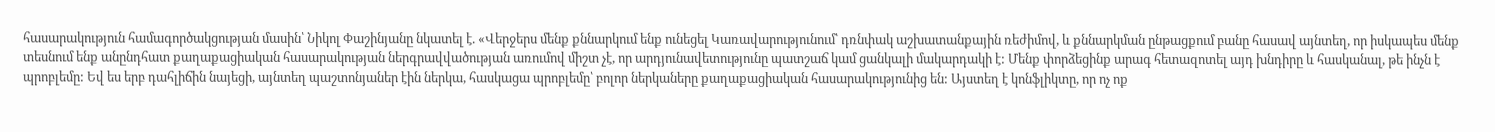հասարակություն համագործակցության մասին՝ Նիկոլ Փաշինյանը նկատել է. «Վերջերս մենք քննարկում ենք ունեցել Կառավարությունում՝ դռնփակ աշխատանքային ռեժիմով, և քննարկման ընթացքում բանը հասավ այնտեղ, որ իսկապես մենք տեսնում ենք անընդհատ քաղաքացիական հասարակության ներգրավվածության առումով միշտ չէ, որ արդյունավետությունը պատշաճ կամ ցանկալի մակարդակի է: Մենք փորձեցինք արագ հետազոտել այդ խնդիրը և հասկանալ, թե ինչն է պրոբլեմը: Եվ ես երբ դահլիճին նայեցի, այնտեղ պաշտոնյաներ էին ներկա, հասկացա պրոբլեմը՝ բոլոր ներկաները քաղաքացիական հասարակությունից են: Այստեղ է կոնֆլիկտը, որ ոչ ոք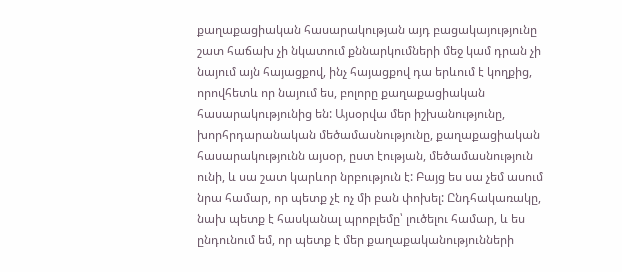քաղաքացիական հասարակության այդ բացակայությունը շատ հաճախ չի նկատում քննարկումների մեջ կամ դրան չի նայում այն հայացքով, ինչ հայացքով դա երևում է կողքից, որովհետև որ նայում ես, բոլորը քաղաքացիական հասարակությունից են: Այսօրվա մեր իշխանությունը, խորհրդարանական մեծամասնությունը, քաղաքացիական հասարակությունն այսօր, ըստ էության, մեծամասնություն ունի, և սա շատ կարևոր նրբություն է: Բայց ես սա չեմ ասում նրա համար, որ պետք չէ ոչ մի բան փոխել: Ընդհակառակը, նախ պետք է հասկանալ պրոբլեմը՝ լուծելու համար, և ես ընդունում եմ, որ պետք է մեր քաղաքականությունների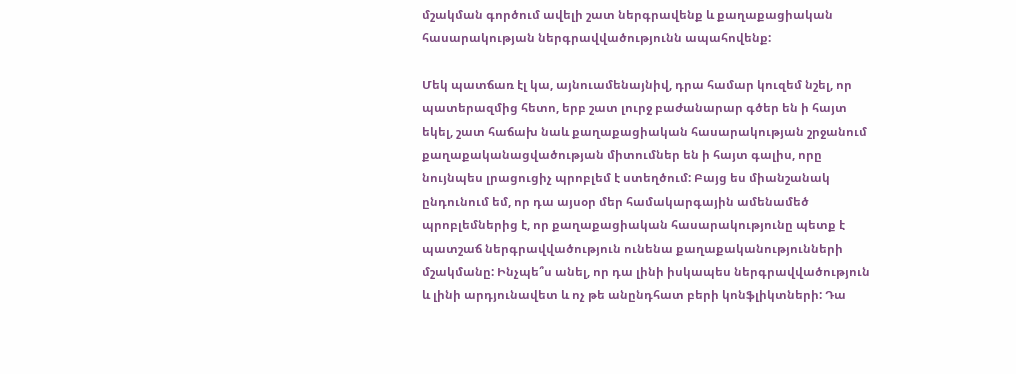մշակման գործում ավելի շատ ներգրավենք և քաղաքացիական հասարակության ներգրավվածությունն ապահովենք:

Մեկ պատճառ էլ կա, այնուամենայնիվ, դրա համար կուզեմ նշել, որ պատերազմից հետո, երբ շատ լուրջ բաժանարար գծեր են ի հայտ եկել, շատ հաճախ նաև քաղաքացիական հասարակության շրջանում քաղաքականացվածության միտումներ են ի հայտ գալիս, որը նույնպես լրացուցիչ պրոբլեմ է ստեղծում: Բայց ես միանշանակ ընդունում եմ, որ դա այսօր մեր համակարգային ամենամեծ պրոբլեմներից է, որ քաղաքացիական հասարակությունը պետք է պատշաճ ներգրավվածություն ունենա քաղաքականությունների մշակմանը: Ինչպե՞ս անել, որ դա լինի իսկապես ներգրավվածություն և լինի արդյունավետ և ոչ թե անընդհատ բերի կոնֆլիկտների: Դա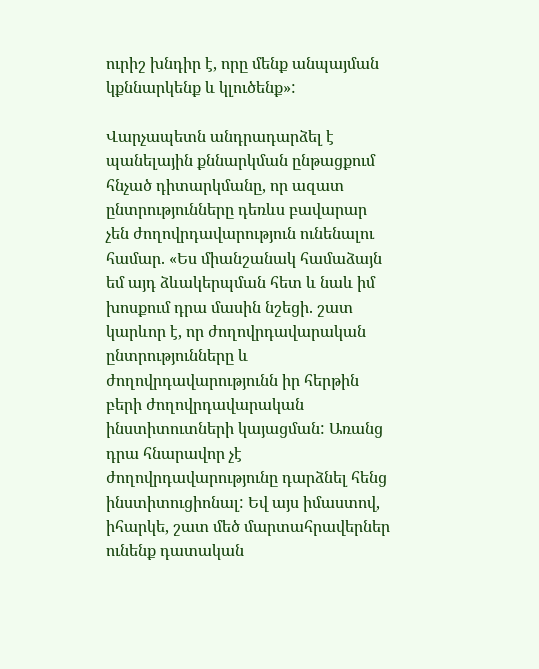ուրիշ խնդիր է, որը մենք անպայման կքննարկենք և կլուծենք»:

Վարչապետն անդրադարձել է պանելային քննարկման ընթացքում հնչած դիտարկմանը, որ ազատ ընտրությունները դեռևս բավարար չեն ժողովրդավարություն ունենալու համար. «Ես միանշանակ համաձայն եմ այդ ձևակերպման հետ և նաև իմ խոսքում դրա մասին նշեցի. շատ կարևոր է, որ ժողովրդավարական ընտրությունները և ժողովրդավարությունն իր հերթին բերի ժողովրդավարական ինստիտուտների կայացման: Առանց դրա հնարավոր չէ ժողովրդավարությունը դարձնել հենց ինստիտուցիոնալ: Եվ այս իմաստով, իհարկե, շատ մեծ մարտահրավերներ ունենք դատական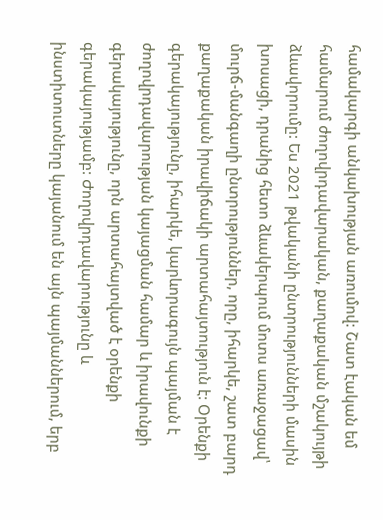համակարգի անկախության առումով: Շատ էական եմ համարում ժողովրդավարական, քաղաքական մշակույթի ձևավորումը: Ես 2021 թվականի ընտրությունների մասին խոսացի, դրանից հետո ձևակերպում մոտս առաջացավ՝ մուրճ-մանգաղի ընտրություններ, որը, իհարկե, շատ բարդ քաղաքական իրավիճակի արտահայտություն է: Օրենքի գերակայությունը, իհարկե, կարևորագույն պայման է ժողովրդավարության կայացման համար և իրավունքի գերակայությունը, որն արտահայտված է օրենքի գերակայությամբ: Ժողովրդավարությունը և ինստիտուտները կայանում են այն պայմաններում, երբ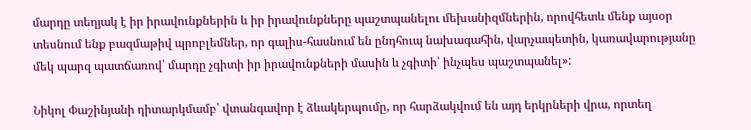մարդը տեղյակ է իր իրավունքներին և իր իրավունքները պաշտպանելու մեխանիզմներին, որովհետև մենք այսօր տեսնում ենք բազմաթիվ պրոբլեմներ, որ գալիս-հասնում են ընդհուպ նախագահին, վարչապետին, կառավարությանը մեկ պարզ պատճառով՝ մարդը չգիտի իր իրավունքների մասին և չգիտի՝ ինչպես պաշտպանել»:

Նիկոլ Փաշինյանի դիտարկմամբ՝ վտանգավոր է ձևակերպումը, որ հարձակվում են այդ երկրների վրա, որտեղ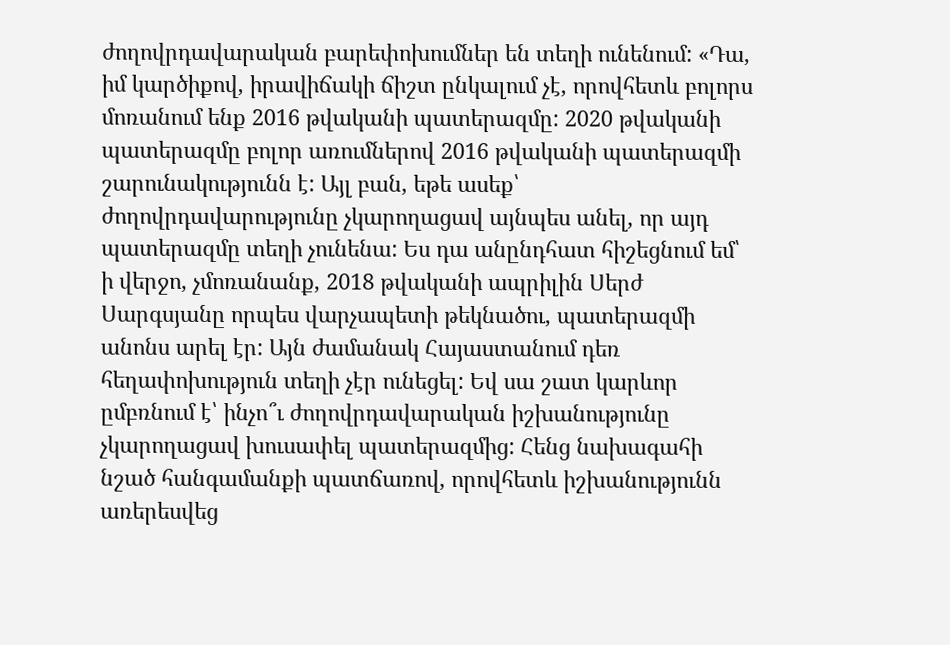ժողովրդավարական բարեփոխումներ են տեղի ունենում: «Դա, իմ կարծիքով, իրավիճակի ճիշտ ընկալում չէ, որովհետև բոլորս մոռանում ենք 2016 թվականի պատերազմը: 2020 թվականի պատերազմը բոլոր առումներով 2016 թվականի պատերազմի շարունակությունն է: Այլ բան, եթե ասեք՝ ժողովրդավարությունը չկարողացավ այնպես անել, որ այդ պատերազմը տեղի չունենա: Ես դա անընդհատ հիշեցնում եմ՝ ի վերջո, չմոռանանք, 2018 թվականի ապրիլին Սերժ Սարգսյանը որպես վարչապետի թեկնածու, պատերազմի անոնս արել էր: Այն ժամանակ Հայաստանում դեռ հեղափոխություն տեղի չէր ունեցել: Եվ սա շատ կարևոր ըմբռնում է՝ ինչո՞ւ ժողովրդավարական իշխանությունը չկարողացավ խուսափել պատերազմից: Հենց նախագահի նշած հանգամանքի պատճառով, որովհետև իշխանությունն առերեսվեց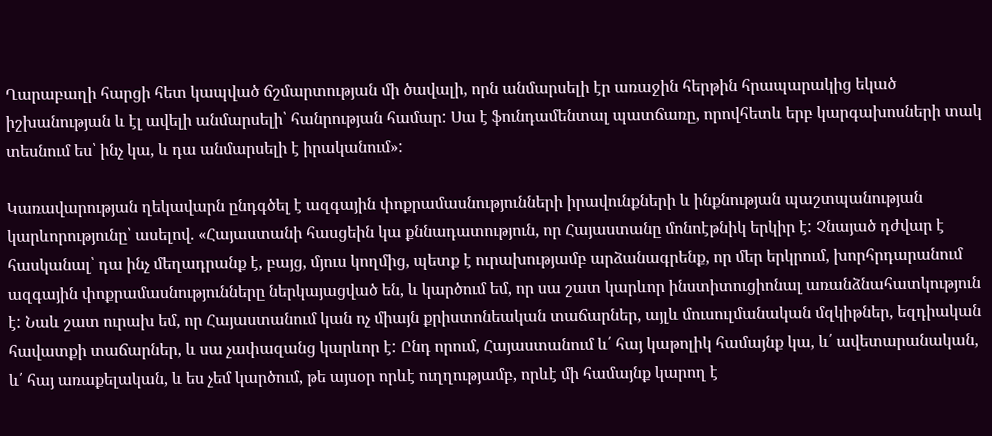Ղարաբաղի հարցի հետ կապված ճշմարտության մի ծավալի, որն անմարսելի էր առաջին հերթին հրապարակից եկած իշխանության և էլ ավելի անմարսելի՝ հանրության համար: Սա է ֆունդամենտալ պատճառը, որովհետև երբ կարգախոսների տակ տեսնում ես՝ ինչ կա, և դա անմարսելի է իրականում»:

Կառավարության ղեկավարն ընդգծել է ազգային փոքրամասնությունների իրավունքների և ինքնության պաշտպանության կարևորությունը՝ ասելով. «Հայաստանի հասցեին կա քննադատություն, որ Հայաստանը մոնոէթնիկ երկիր է: Չնայած դժվար է հասկանալ՝ դա ինչ մեղադրանք է, բայց, մյուս կողմից, պետք է ուրախությամբ արձանագրենք, որ մեր երկրում, խորհրդարանում ազգային փոքրամասնությունները ներկայացված են, և կարծում եմ, որ սա շատ կարևոր ինստիտուցիոնալ առանձնահատկություն է: Նաև շատ ուրախ եմ, որ Հայաստանում կան ոչ միայն քրիստոնեական տաճարներ, այլև մուսուլմանական մզկիթներ, եզդիական հավատքի տաճարներ, և սա չափազանց կարևոր է: Ընդ որում, Հայաստանում և՛ հայ կաթոլիկ համայնք կա, և՛ ավետարանական, և՛ հայ առաքելական, և ես չեմ կարծում, թե այսօր որևէ ուղղությամբ, որևէ մի համայնք կարող է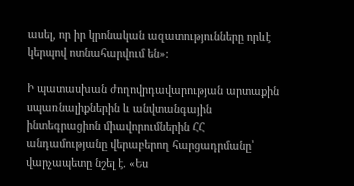ասել, որ իր կրոնական ազատությունները որևէ կերպով ոտնահարվում են»:

Ի պատասխան ժողովրդավարության արտաքին սպառնալիքներին և անվտանգային ինտեգրացիոն միավորումներին ՀՀ անդամությանը վերաբերող հարցադրմանը՝ վարչապետը նշել է. «Ես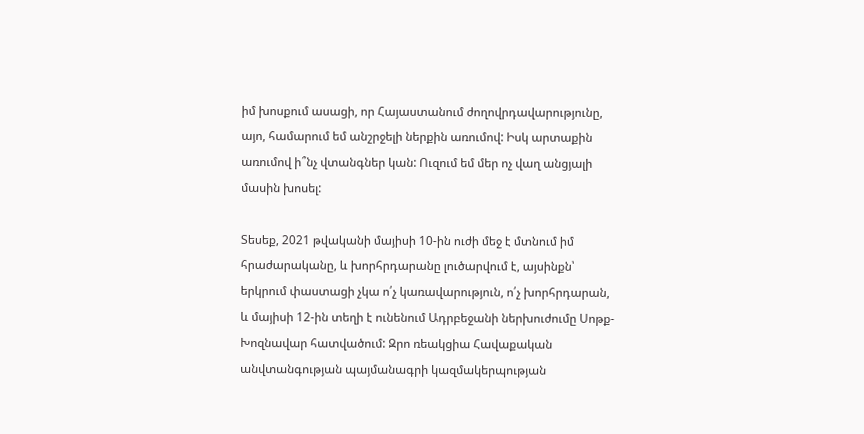իմ խոսքում ասացի, որ Հայաստանում ժողովրդավարությունը, այո, համարում եմ անշրջելի ներքին առումով: Իսկ արտաքին առումով ի՞նչ վտանգներ կան: Ուզում եմ մեր ոչ վաղ անցյալի մասին խոսել:

Տեսեք, 2021 թվականի մայիսի 10-ին ուժի մեջ է մտնում իմ հրաժարականը, և խորհրդարանը լուծարվում է, այսինքն՝ երկրում փաստացի չկա ո՛չ կառավարություն, ո՛չ խորհրդարան, և մայիսի 12-ին տեղի է ունենում Ադրբեջանի ներխուժումը Սոթք-Խոզնավար հատվածում: Զրո ռեակցիա Հավաքական անվտանգության պայմանագրի կազմակերպության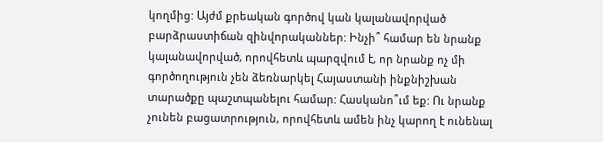կողմից: Այժմ քրեական գործով կան կալանավորված բարձրաստիճան զինվորականներ: Ինչի՞ համար են նրանք կալանավորված, որովհետև պարզվում է, որ նրանք ոչ մի գործողություն չեն ձեռնարկել Հայաստանի ինքնիշխան տարածքը պաշտպանելու համար: Հասկանո՞ւմ եք: Ու նրանք չունեն բացատրություն, որովհետև ամեն ինչ կարող է ունենալ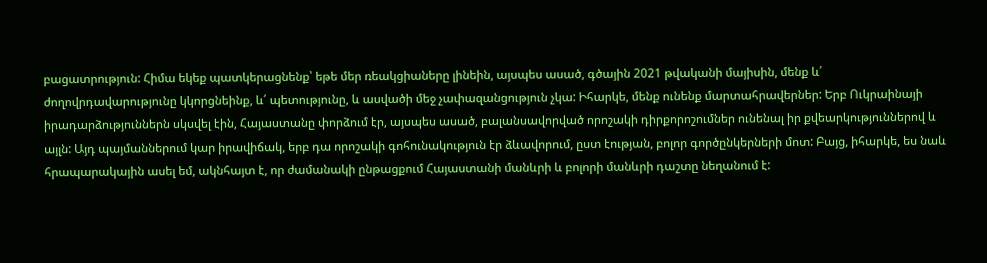բացատրություն: Հիմա եկեք պատկերացնենք՝ եթե մեր ռեակցիաները լինեին, այսպես ասած, գծային 2021 թվականի մայիսին, մենք և՛ ժողովրդավարությունը կկորցնեինք, և՛ պետությունը, և ասվածի մեջ չափազանցություն չկա: Իհարկե, մենք ունենք մարտահրավերներ: Երբ Ուկրաինայի իրադարձություններն սկսվել էին, Հայաստանը փորձում էր, այսպես ասած, բալանսավորված որոշակի դիրքորոշումներ ունենալ իր քվեարկություններով և այլն: Այդ պայմաններում կար իրավիճակ, երբ դա որոշակի գոհունակություն էր ձևավորում, ըստ էության, բոլոր գործընկերների մոտ: Բայց, իհարկե, ես նաև հրապարակային ասել եմ, ակնհայտ է, որ ժամանակի ընթացքում Հայաստանի մանևրի և բոլորի մանևրի դաշտը նեղանում է: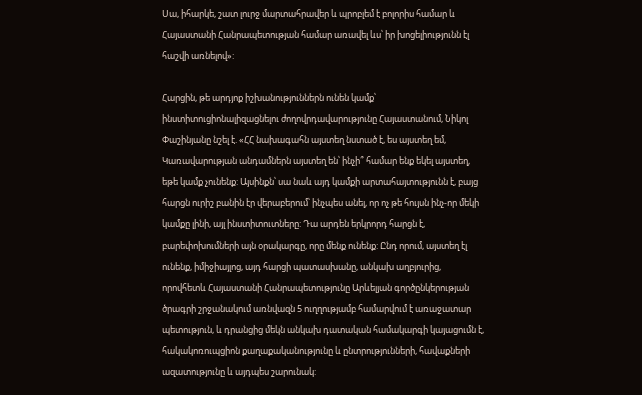Սա, իհարկե, շատ լուրջ մարտահրավեր և պրոբլեմ է բոլորիս համար և Հայաստանի Հանրապետության համար առավել ևս՝ իր խոցելիությունն էլ հաշվի առնելով»:

Հարցին, թե արդյոք իշխանություններն ունեն կամք՝ ինստիտուցիոնալիզացնելու ժողովրդավարությունը Հայաստանում, Նիկոլ Փաշինյանը նշել է. «ՀՀ նախագահն այստեղ նստած է, ես այստեղ եմ, Կառավարության անդամներն այստեղ են՝ ինչի՞ համար ենք եկել այստեղ, եթե կամք չունենք: Այսինքն՝ սա նաև այդ կամքի արտահայտությունն է, բայց հարցն ուրիշ բանին էր վերաբերում՝ ինչպես անել, որ ոչ թե հույսն ինչ-որ մեկի կամքը լինի, այլ ինստիտուտները: Դա արդեն երկրորդ հարցն է, բարեփոխումների այն օրակարգը, որը մենք ունենք: Ընդ որում, այստեղ էլ ունենք, իմիջիայլոց, այդ հարցի պատասխանը, անկախ աղբյուրից, որովհետև Հայաստանի Հանրապետությունը Արևելյան գործընկերության ծրագրի շրջանակում առնվազն 5 ուղղությամբ համարվում է առաջատար պետություն, և դրանցից մեկն անկախ դատական համակարգի կայացումն է, հակակոռուպցիոն քաղաքականությունը և ընտրությունների, հավաքների ազատությունը և այդպես շարունակ: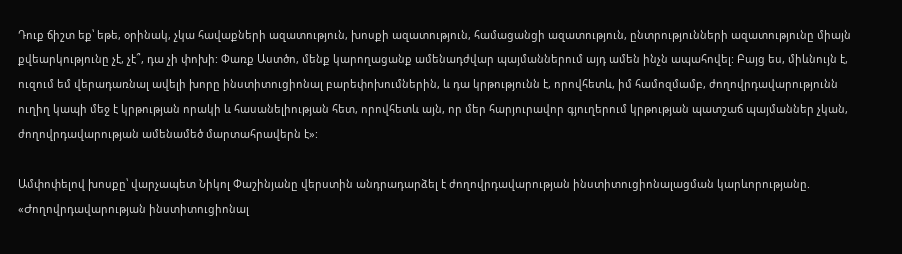Դուք ճիշտ եք՝ եթե, օրինակ, չկա հավաքների ազատություն, խոսքի ազատություն, համացանցի ազատություն, ընտրությունների ազատությունը միայն քվեարկությունը չէ, չէ՞, դա չի փոխի: Փառք Աստծո, մենք կարողացանք ամենադժվար պայմաններում այդ ամեն ինչն ապահովել: Բայց ես, միևնույն է, ուզում եմ վերադառնալ ավելի խորը ինստիտուցիոնալ բարեփոխումներին, և դա կրթությունն է, որովհետև, իմ համոզմամբ, ժողովրդավարությունն ուղիղ կապի մեջ է կրթության որակի և հասանելիության հետ, որովհետև այն, որ մեր հարյուրավոր գյուղերում կրթության պատշաճ պայմաններ չկան, ժողովրդավարության ամենամեծ մարտահրավերն է»:

Ամփոփելով խոսքը՝ վարչապետ Նիկոլ Փաշինյանը վերստին անդրադարձել է ժողովրդավարության ինստիտուցիոնալացման կարևորությանը. «Ժողովրդավարության ինստիտուցիոնալ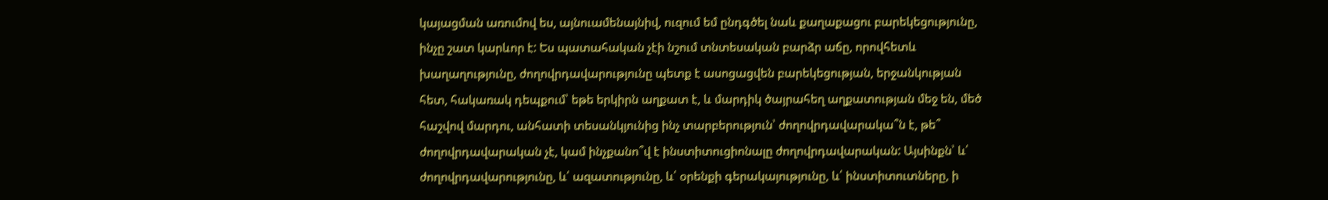կայացման առումով ես, այնուամենայնիվ, ուզում եմ ընդգծել նաև քաղաքացու բարեկեցությունը, ինչը շատ կարևոր է: Ես պատահական չէի նշում տնտեսական բարձր աճը, որովհետև խաղաղությունը, ժողովրդավարությունը պետք է ասոցացվեն բարեկեցության, երջանկության հետ, հակառակ դեպքում՝ եթե երկիրն աղքատ է, և մարդիկ ծայրահեղ աղքատության մեջ են, մեծ հաշվով մարդու, անհատի տեսանկյունից ինչ տարբերություն՝ ժողովրդավարակա՞ն է, թե՞ ժողովրդավարական չէ, կամ ինչքանո՞վ է ինստիտուցիոնալը ժողովրդավարական: Այսինքն՝ և՛ ժողովրդավարությունը, և՛ ազատությունը, և՛ օրենքի գերակայությունը, և՛ ինստիտուտները, ի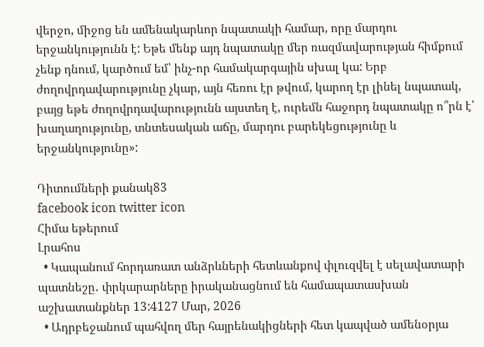վերջո, միջոց են ամենակարևոր նպատակի համար, որը մարդու երջանկությունն է: Եթե մենք այդ նպատակը մեր ռազմավարության հիմքում չենք դնում, կարծում եմ՝ ինչ-որ համակարգային սխալ կա: Երբ ժողովրդավարությունը չկար, այն հեռու էր թվում, կարող էր լինել նպատակ, բայց եթե ժողովրդավարությունն այստեղ է, ուրեմն հաջորդ նպատակը ո՞րն է՝ խաղաղությունը, տնտեսական աճը, մարդու բարեկեցությունը և երջանկությունը»:

Դիտումների քանակ83
facebook icon twitter icon
Հիմա եթերում
Լրահոս
  • Կապանում հորդառատ անձրևների հետևանքով փլուզվել է սելավատարի պատնեշը․ փրկարարները իրականացնում են համապատասխան աշխատանքներ 13:4127 Մար, 2026
  • Ադրբեջանում պահվող մեր հայրենակիցների հետ կապված ամենօրյա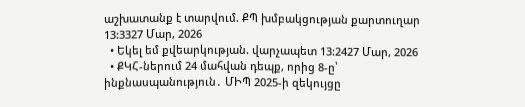աշխատանք է տարվում. ՔՊ խմբակցության քարտուղար 13:3327 Մար, 2026
  • Եկել եմ քվեարկության. վարչապետ 13:2427 Մար, 2026
  • ՔԿՀ-ներում 24 մահվան դեպք, որից 8-ը՝ ինքնասպանություն․ ՄԻՊ 2025-ի զեկույցը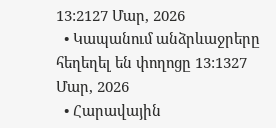13:2127 Մար, 2026
  • Կապանում անձրևաջրերը հեղեղել են փողոցը 13:1327 Մար, 2026
  • Հարավային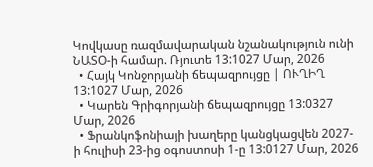Կովկասը ռազմավարական նշանակություն ունի ՆԱՏՕ-ի համար. Ռյուտե 13:1027 Մար, 2026
  • Հայկ Կոնջորյանի ճեպազրույցը | ՈՒՂԻՂ 13:1027 Մար, 2026
  • Կարեն Գրիգորյանի ճեպազրույցը 13:0327 Մար, 2026
  • Ֆրանկոֆոնիայի խաղերը կանցկացվեն 2027-ի հուլիսի 23-ից օգոստոսի 1-ը 13:0127 Մար, 2026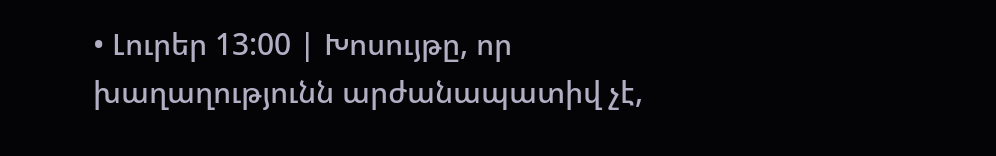• Լուրեր 13:00 | Խոսույթը, որ խաղաղությունն արժանապատիվ չէ,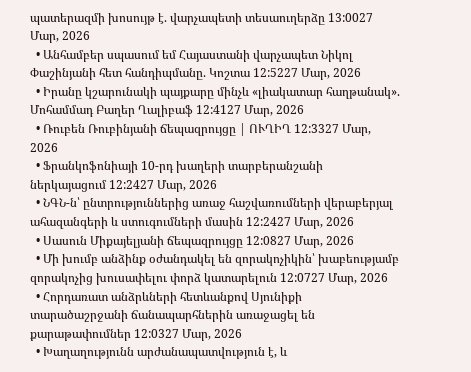պատերազմի խոսույթ է. վարչապետի տեսաուղերձը 13:0027 Մար, 2026
  • Անհամբեր սպասում եմ Հայաստանի վարչապետ Նիկոլ Փաշինյանի հետ հանդիպմանը. Կոշտա 12:5227 Մար, 2026
  • Իրանը կշարունակի պայքարը մինչև «լիակատար հաղթանակ». Մոհամմադ Բաղեր Ղալիբաֆ 12:4127 Մար, 2026
  • Ռուբեն Ռուբինյանի ճեպազրույցը | ՈՒՂԻՂ 12:3327 Մար, 2026
  • Ֆրանկոֆոնիայի 10-րդ խաղերի տարբերանշանի ներկայացում 12:2427 Մար, 2026
  • ՆԳՆ-ն՝ ընտրություններից առաջ հաշվառումների վերաբերյալ ահազանգերի և ստուգումների մասին 12:2427 Մար, 2026
  • Սասուն Միքայելյանի ճեպազրույցը 12:0827 Մար, 2026
  • Մի խումբ անձինք օժանդակել են զորակոչիկին՝ խաբեությամբ զորակոչից խուսափելու փորձ կատարելուն 12:0727 Մար, 2026
  • Հորդառատ անձրևների հետևանքով Սյունիքի տարածաշրջանի ճանապարհներին առաջացել են քարաթափումներ 12:0327 Մար, 2026
  • Խաղաղությունն արժանապատվություն է, և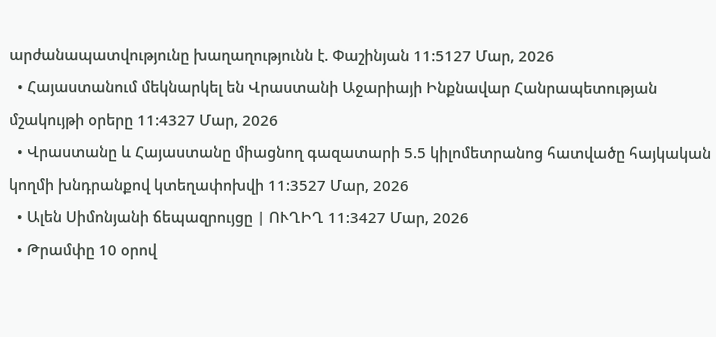արժանապատվությունը խաղաղությունն է. Փաշինյան 11:5127 Մար, 2026
  • Հայաստանում մեկնարկել են Վրաստանի Աջարիայի Ինքնավար Հանրապետության մշակույթի օրերը 11:4327 Մար, 2026
  • Վրաստանը և Հայաստանը միացնող գազատարի 5.5 կիլոմետրանոց հատվածը հայկական կողմի խնդրանքով կտեղափոխվի 11:3527 Մար, 2026
  • Ալեն Սիմոնյանի ճեպազրույցը | ՈՒՂԻՂ 11:3427 Մար, 2026
  • Թրամփը 10 օրով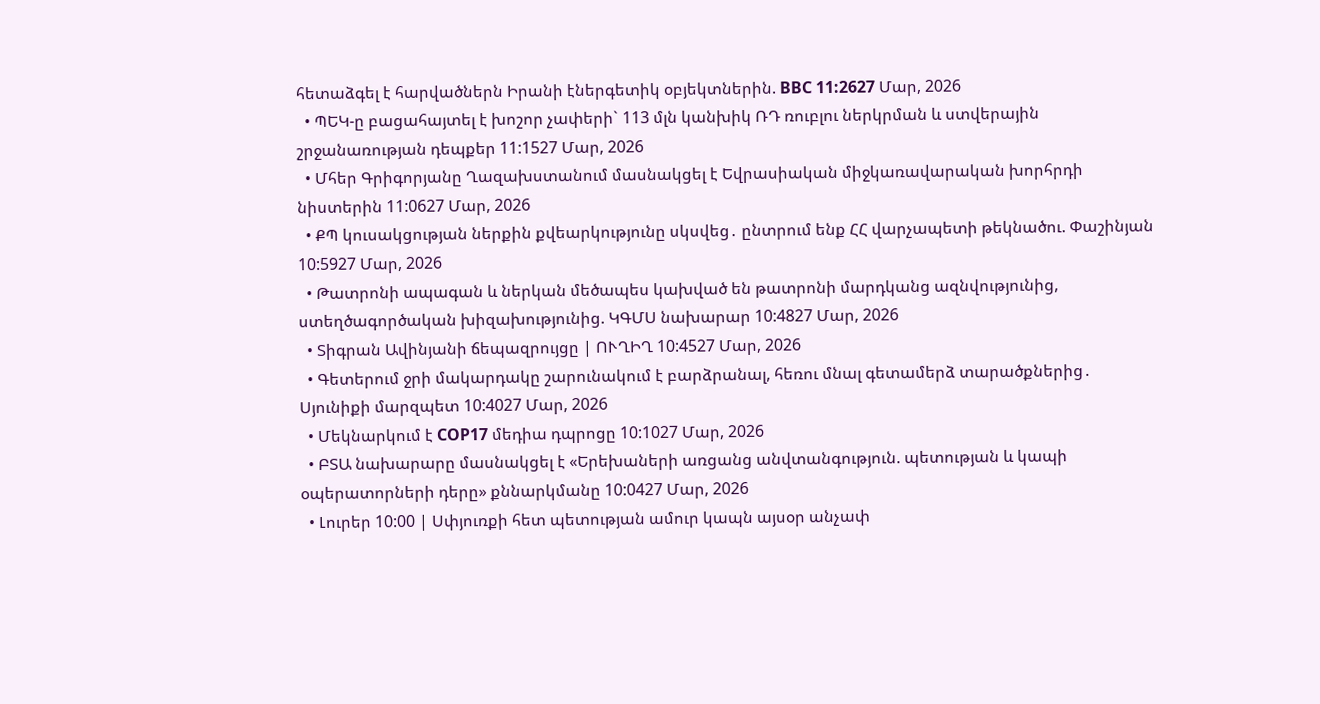հետաձգել է հարվածներն Իրանի էներգետիկ օբյեկտներին. BBC 11:2627 Մար, 2026
  • ՊԵԿ-ը բացահայտել է խոշոր չափերի` 113 մլն կանխիկ ՌԴ ռուբլու ներկրման և ստվերային շրջանառության դեպքեր 11:1527 Մար, 2026
  • Մհեր Գրիգորյանը Ղազախստանում մասնակցել է Եվրասիական միջկառավարական խորհրդի նիստերին 11:0627 Մար, 2026
  • ՔՊ կուսակցության ներքին քվեարկությունը սկսվեց․ ընտրում ենք ՀՀ վարչապետի թեկնածու. Փաշինյան 10:5927 Մար, 2026
  • Թատրոնի ապագան և ներկան մեծապես կախված են թատրոնի մարդկանց ազնվությունից, ստեղծագործական խիզախությունից. ԿԳՄՍ նախարար 10:4827 Մար, 2026
  • Տիգրան Ավինյանի ճեպազրույցը | ՈՒՂԻՂ 10:4527 Մար, 2026
  • Գետերում ջրի մակարդակը շարունակում է բարձրանալ, հեռու մնալ գետամերձ տարածքներից․ Սյունիքի մարզպետ 10:4027 Մար, 2026
  • Մեկնարկում է COP17 մեդիա դպրոցը 10:1027 Մար, 2026
  • ԲՏԱ նախարարը մասնակցել է «Երեխաների առցանց անվտանգություն. պետության և կապի օպերատորների դերը» քննարկմանը 10:0427 Մար, 2026
  • Լուրեր 10:00 | Սփյուռքի հետ պետության ամուր կապն այսօր անչափ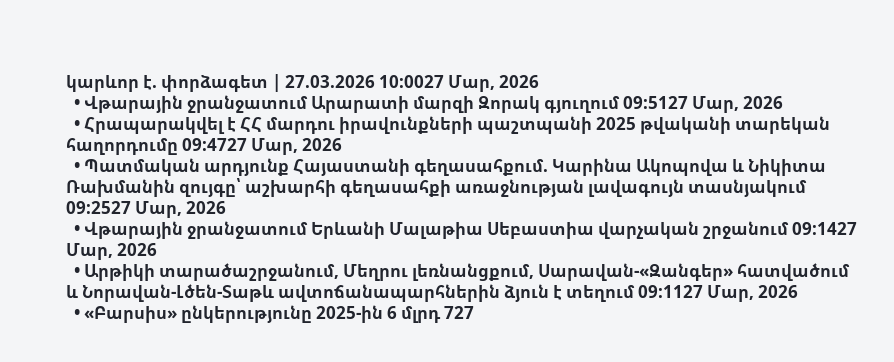կարևոր է. փորձագետ | 27.03.2026 10:0027 Մար, 2026
  • Վթարային ջրանջատում Արարատի մարզի Զորակ գյուղում 09:5127 Մար, 2026
  • Հրապարակվել է ՀՀ մարդու իրավունքների պաշտպանի 2025 թվականի տարեկան հաղորդումը 09:4727 Մար, 2026
  • Պատմական արդյունք Հայաստանի գեղասահքում. Կարինա Ակոպովա և Նիկիտա Ռախմանին զույգը՝ աշխարհի գեղասահքի առաջնության լավագույն տասնյակում 09:2527 Մար, 2026
  • Վթարային ջրանջատում Երևանի Մալաթիա Սեբաստիա վարչական շրջանում 09:1427 Մար, 2026
  • Արթիկի տարածաշրջանում, Մեղրու լեռնանցքում, Սարավան-«Զանգեր» հատվածում և Նորավան-Լծեն-Տաթև ավտոճանապարհներին ձյուն է տեղում 09:1127 Մար, 2026
  • «Բարսիս» ընկերությունը 2025-ին 6 մլրդ 727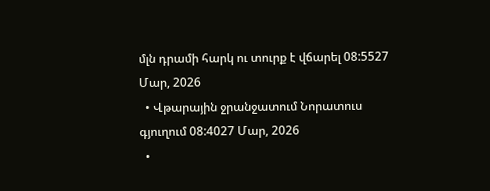մլն դրամի հարկ ու տուրք է վճարել 08:5527 Մար, 2026
  • Վթարային ջրանջատում Նորատուս գյուղում 08:4027 Մար, 2026
  •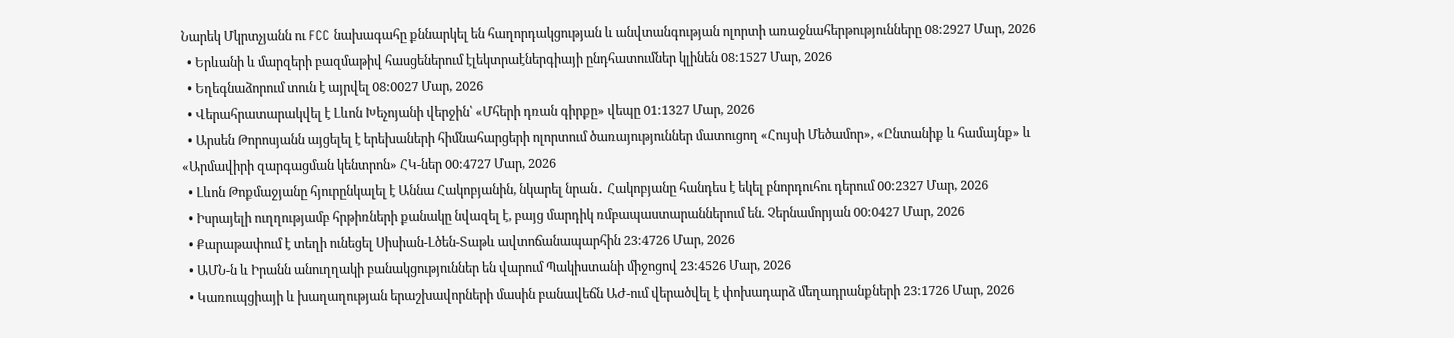Նարեկ Մկրտչյանն ու FCC նախագահը քննարկել են հաղորդակցության և անվտանգության ոլորտի առաջնահերթությունները 08:2927 Մար, 2026
  • Երևանի և մարզերի բազմաթիվ հասցեներում էլեկտրաէներգիայի ընդհատումներ կլինեն 08:1527 Մար, 2026
  • Եղեգնաձորում տուն է այրվել 08:0027 Մար, 2026
  • Վերահրատարակվել է Լևոն Խեչոյանի վերջին՝ «Մհերի դռան գիրքը» վեպը 01:1327 Մար, 2026
  • Արսեն Թորոսյանն այցելել է երեխաների հիմնահարցերի ոլորտում ծառայություններ մատուցող «Հույսի Մեծամոր», «Ընտանիք և համայնք» և «Արմավիրի զարգացման կենտրոն» ՀԿ-ներ 00:4727 Մար, 2026
  • Լևոն Թոքմաջյանը հյուրընկալել է Աննա Հակոբյանին, նկարել նրան․ Հակոբյանը հանդես է եկել բնորդուհու դերում 00:2327 Մար, 2026
  • Իսրայելի ուղղությամբ հրթիռների քանակը նվազել է, բայց մարդիկ ռմբապաստարաններում են. Չերնամորյան 00:0427 Մար, 2026
  • Քարաթափում է տեղի ունեցել Սիսիան-Լծեն-Տաթև ավտոճանապարհին 23:4726 Մար, 2026
  • ԱՄՆ-ն և Իրանն անուղղակի բանակցություններ են վարում Պակիստանի միջոցով 23:4526 Մար, 2026
  • Կառուպցիայի և խաղաղության երաշխավորների մասին բանավեճն ԱԺ-ում վերածվել է փոխադարձ մեղադրանքների 23:1726 Մար, 2026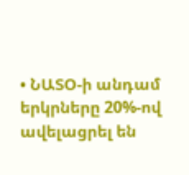• ՆԱՏՕ-ի անդամ երկրները 20%-ով ավելացրել են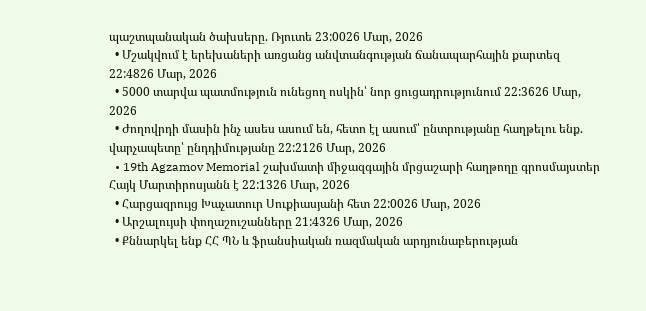պաշտպանական ծախսերը. Ռյուտե 23:0026 Մար, 2026
  • Մշակվում է երեխաների առցանց անվտանգության ճանապարհային քարտեզ 22:4826 Մար, 2026
  • 5000 տարվա պատմություն ունեցող ոսկին՝ նոր ցուցադրությունում 22:3626 Մար, 2026
  • Ժողովրդի մասին ինչ ասես ասում են, հետո էլ ասում՝ ընտրությանը հաղթելու ենք. վարչապետը՝ ընդդիմությանը 22:2126 Մար, 2026
  • 19th Agzamov Memorial շախմատի միջազգային մրցաշարի հաղթողը գրոսմայստեր Հայկ Մարտիրոսյանն է 22:1326 Մար, 2026
  • Հարցազրույց Խաչատուր Սուքիասյանի հետ 22:0026 Մար, 2026
  • Արշալույսի փողաշուշանները 21:4326 Մար, 2026
  • Քննարկել ենք ՀՀ ՊՆ և ֆրանսիական ռազմական արդյունաբերության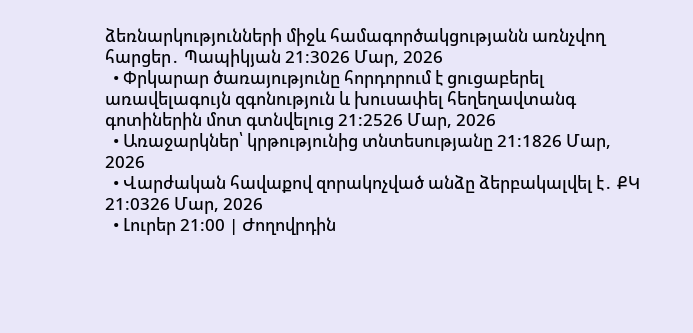ձեռնարկությունների միջև համագործակցությանն առնչվող հարցեր․ Պապիկյան 21:3026 Մար, 2026
  • Փրկարար ծառայությունը հորդորում է ցուցաբերել առավելագույն զգոնություն և խուսափել հեղեղավտանգ գոտիներին մոտ գտնվելուց 21:2526 Մար, 2026
  • Առաջարկներ՝ կրթությունից տնտեսությանը 21:1826 Մար, 2026
  • Վարժական հավաքով զորակոչված անձը ձերբակալվել է․ ՔԿ 21:0326 Մար, 2026
  • Լուրեր 21:00 | Ժողովրդին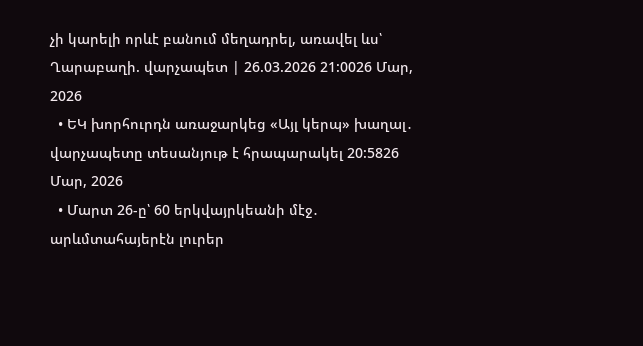չի կարելի որևէ բանում մեղադրել, առավել ևս՝ Ղարաբաղի. վարչապետ | 26.03.2026 21:0026 Մար, 2026
  • ԵԿ խորհուրդն առաջարկեց «Այլ կերպ» խաղալ․ վարչապետը տեսանյութ է հրապարակել 20:5826 Մար, 2026
  • Մարտ 26-ը՝ 60 երկվայրկեանի մէջ․ արևմտահայերէն լուրեր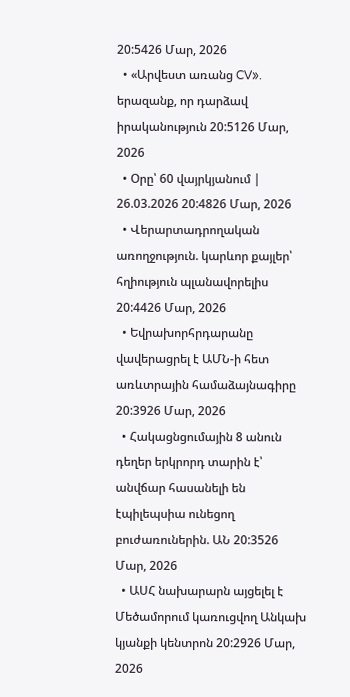20:5426 Մար, 2026
  • «Արվեստ առանց CV». երազանք, որ դարձավ իրականություն 20:5126 Մար, 2026
  • Օրը՝ 60 վայրկյանում | 26.03.2026 20:4826 Մար, 2026
  • Վերարտադրողական առողջություն. կարևոր քայլեր՝ հղիություն պլանավորելիս 20:4426 Մար, 2026
  • Եվրախորհրդարանը վավերացրել է ԱՄՆ-ի հետ առևտրային համաձայնագիրը 20:3926 Մար, 2026
  • Հակացնցումային 8 անուն դեղեր երկրորդ տարին է՝ անվճար հասանելի են էպիլեպսիա ունեցող բուժառուներին. ԱՆ 20:3526 Մար, 2026
  • ԱՍՀ նախարարն այցելել է Մեծամորում կառուցվող Անկախ կյանքի կենտրոն 20:2926 Մար, 2026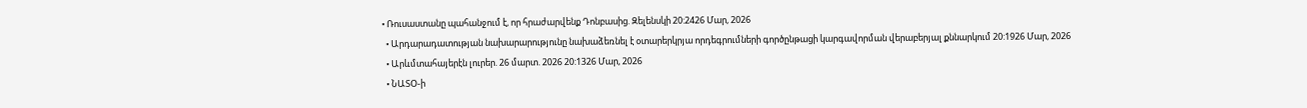• Ռուսաստանը պահանջում է, որ հրաժարվենք Դոնբասից. Զելենսկի 20:2426 Մար, 2026
  • Արդարադատության նախարարությունը նախաձեռնել է օտարերկրյա որդեգրումների գործընթացի կարգավորման վերաբերյալ քննարկում 20:1926 Մար, 2026
  • Արևմտահայերէն լուրեր. 26 մարտ. 2026 20:1326 Մար, 2026
  • ՆԱՏՕ-ի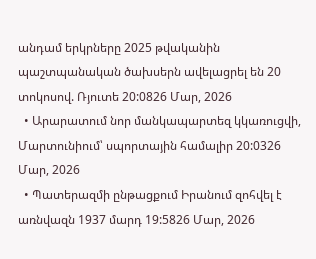անդամ երկրները 2025 թվականին պաշտպանական ծախսերն ավելացրել են 20 տոկոսով. Ռյուտե 20:0826 Մար, 2026
  • Արարատում նոր մանկապարտեզ կկառուցվի, Մարտունիում՝ սպորտային համալիր 20:0326 Մար, 2026
  • Պատերազմի ընթացքում Իրանում զոհվել է առնվազն 1937 մարդ 19:5826 Մար, 2026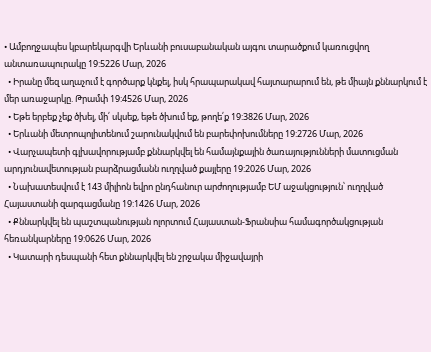• Ամբողջապես կբարեկարգվի Երևանի բուսաբանական այգու տարածքում կառուցվող անտառապուրակը 19:5226 Մար, 2026
  • Իրանը մեզ աղաչում է գործարք կնքել, իսկ հրապարակավ հայտարարում են, թե միայն քննարկում է մեր առաջարկը. Թրամփ 19:4526 Մար, 2026
  • Եթե երբեք չեք ծխել, մի՛ սկսեք, եթե ծխում եք, թողե՛ք 19:3826 Մար, 2026
  • Երևանի մետրոպոլիտենում շարունակվում են բարեփոխումները 19:2726 Մար, 2026
  • Վարչապետի գլխավորությամբ քննարկվել են համայնքային ծառայությունների մատուցման արդյունավետության բարձրացմանն ուղղված քայլերը 19:2026 Մար, 2026
  • Նախատեսվում է 143 միլիոն եվրո ընդհանուր արժողությամբ ԵՄ աջակցություն՝ ուղղված Հայաստանի զարգացմանը 19:1426 Մար, 2026
  • Քննարկվել են պաշտպանության ոլորտում Հայաստան-Ֆրանսիա համագործակցության հեռանկարները 19:0626 Մար, 2026
  • Կատարի դեսպանի հետ քննարկվել են շրջակա միջավայրի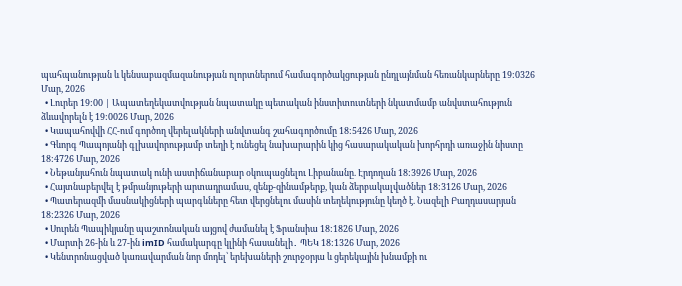պահպանության և կենսաբազմազանության ոլորտներում համագործակցության ընդլայնման հեռանկարները 19:0326 Մար, 2026
  • Լուրեր 19:00 | Ապատեղեկատվության նպատակը պետական ինստիտուտների նկատմամբ անվստահություն ձևավորելն է 19:0026 Մար, 2026
  • Կապահովվի ՀՀ-ում գործող վերելակների անվտանգ շահագործումը 18:5426 Մար, 2026
  • Գևորգ Պապոյանի գլխավորությամբ տեղի է ունեցել նախարարին կից հասարակական խորհրդի առաջին նիստը 18:4726 Մար, 2026
  • Նեթանյահուն նպատակ ունի աստիճանաբար օկուպացնելու Լիբանանը. Էրդողան 18:3926 Մար, 2026
  • Հայտնաբերվել է թմրանյութերի արտադրամաս, զենք-զինամթերք, կան ձերբակալվածներ 18:3126 Մար, 2026
  • Պատերազմի մասնակիցների պարգևները հետ վերցնելու մասին տեղեկությունը կեղծ է. Նազելի Բաղդասարյան 18:2326 Մար, 2026
  • Սուրեն Պապիկյանը պաշտոնական այցով ժամանել է Ֆրանսիա 18:1826 Մար, 2026
  • Մարտի 26-ին և 27-ին imID համակարգը կլինի հասանելի․ ՊԵԿ 18:1326 Մար, 2026
  • Կենտրոնացված կառավարման նոր մոդել՝ երեխաների շուրջօրյա և ցերեկային խնամքի ու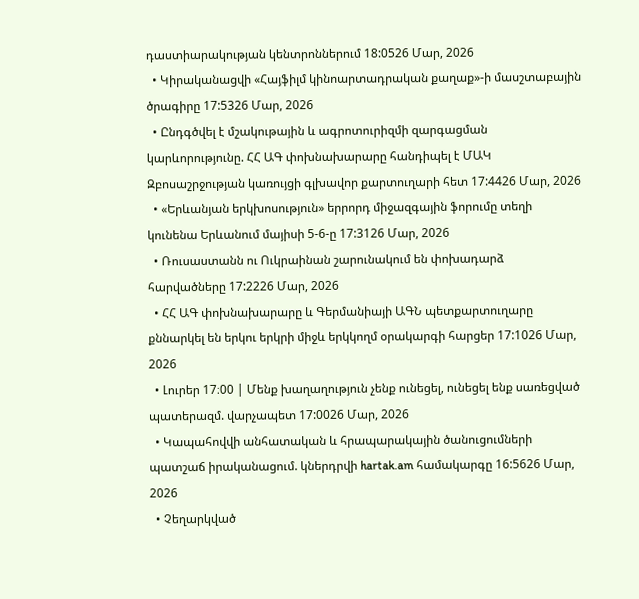դաստիարակության կենտրոններում 18:0526 Մար, 2026
  • Կիրականացվի «Հայֆիլմ կինոարտադրական քաղաք»-ի մասշտաբային ծրագիրը 17:5326 Մար, 2026
  • Ընդգծվել է մշակութային և ագրոտուրիզմի զարգացման կարևորությունը. ՀՀ ԱԳ փոխնախարարը հանդիպել է ՄԱԿ Զբոսաշրջության կառույցի գլխավոր քարտուղարի հետ 17:4426 Մար, 2026
  • «Երևանյան երկխոսություն» երրորդ միջազգային ֆորումը տեղի կունենա Երևանում մայիսի 5-6-ը 17:3126 Մար, 2026
  • Ռուսաստանն ու Ուկրաինան շարունակում են փոխադարձ հարվածները 17:2226 Մար, 2026
  • ՀՀ ԱԳ փոխնախարարը և Գերմանիայի ԱԳՆ պետքարտուղարը քննարկել են երկու երկրի միջև երկկողմ օրակարգի հարցեր 17:1026 Մար, 2026
  • Լուրեր 17։00 | Մենք խաղաղություն չենք ունեցել, ունեցել ենք սառեցված պատերազմ. վարչապետ 17:0026 Մար, 2026
  • Կապահովվի անհատական և հրապարակային ծանուցումների պատշաճ իրականացում. կներդրվի hartak.am համակարգը 16:5626 Մար, 2026
  • Չեղարկված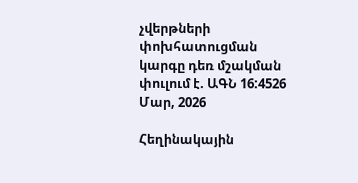չվերթների փոխհատուցման կարգը դեռ մշակման փուլում է. ԱԳՆ 16:4526 Մար, 2026

Հեղինակային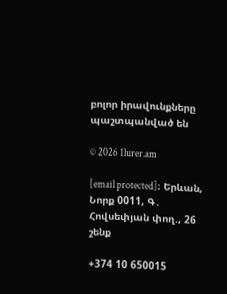բոլոր իրավունքները պաշտպանված են

© 2026 1lurer.am

[email protected]։ Երևան, Նորք 0011, Գ․ Հովսեփյան փող., 26 շենք

+374 10 650015